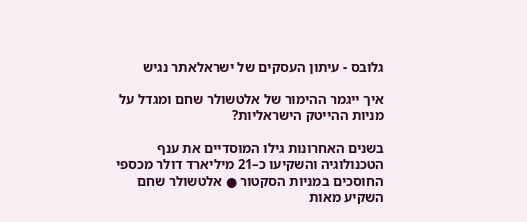גלובס - עיתון העסקים של ישראלאתר נגיש

איך ייגמר ההימור של אלטשולר שחם ומגדל על מניות ההייטק הישראליות?

בשנים האחרונות גילו המוסדיים את ענף הטכנולוגיה והשקיעו כ–21 מיליארד דולר מכספי החוסכים במניות הסקטור ● אלטשולר שחם השקיע מאות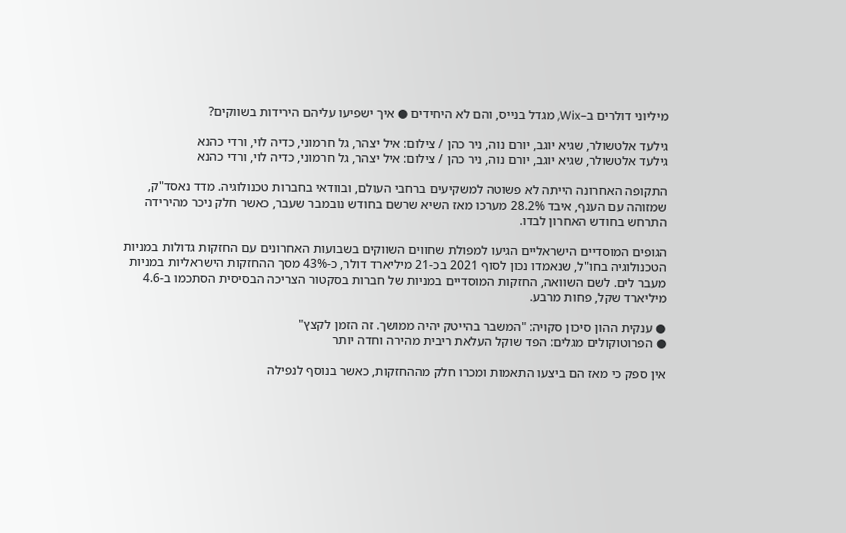מיליוני דולרים ב–Wix, מגדל בנייס, והם לא היחידים ● איך ישפיעו עליהם הירידות בשווקים?

גילעד אלטשולר, שגיא יוגב, יורם נוה, ניר כהן / צילום: איל יצהר, גל חרמוני, כדיה לוי, ורדי כהנא
גילעד אלטשולר, שגיא יוגב, יורם נוה, ניר כהן / צילום: איל יצהר, גל חרמוני, כדיה לוי, ורדי כהנא

התקופה האחרונה הייתה לא פשוטה למשקיעים ברחבי העולם, ובוודאי בחברות טכנולוגיה. מדד נאסד"ק, שמזוהה עם הענף, איבד 28.2% מערכו מאז השיא שרשם בחודש נובמבר שעבר, כאשר חלק ניכר מהירידה התרחש בחודש האחרון לבדו.

הגופים המוסדיים הישראליים הגיעו למפולת שחווים השווקים בשבועות האחרונים עם החזקות גדולות במניות הטכנולוגיה בחו"ל, שנאמדו נכון לסוף 2021 בכ-21 מיליארד דולר, כ-43% מסך ההחזקות הישראליות במניות מעבר לים. לשם השוואה, החזקות המוסדיים במניות של חברות בסקטור הצריכה הבסיסית הסתכמו ב-4.6 מיליארד שקל, פחות מרבע.

● ענקית ההון סיכון סקויה: "המשבר בהייטק יהיה ממושך. זה הזמן לקצץ"
● הפרוטוקולים מגלים: הפד שוקל העלאת ריבית מהירה וחדה יותר

אין ספק כי מאז הם ביצעו התאמות ומכרו חלק מההחזקות, כאשר בנוסף לנפילה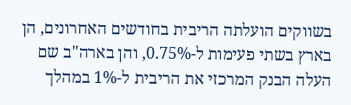בשווקים הועלתה הריבית בחודשים האחרונים, הן בארץ בשתי פעימות ל-0.75%, והן בארה"ב שם העלה הבנק המרכזי את הריבית ל-1% במהלך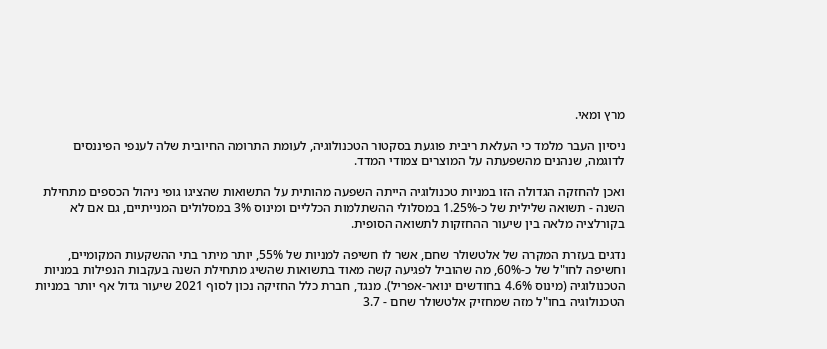מרץ ומאי.

ניסיון העבר מלמד כי העלאת ריבית פוגעת בסקטור הטכנולוגיה, לעומת התרומה החיובית שלה לענפי הפיננסים לדוגמה, שנהנים מהשפעתה על המוצרים צמודי המדד.

ואכן להחזקה הגדולה הזו במניות טכנולוגיה הייתה השפעה מהותית על התשואות שהציגו גופי ניהול הכספים מתחילת השנה - תשואה שלילית של כ-1.25% במסלולי ההשתלמות הכלליים ומינוס 3% במסלולים המנייתיים, גם אם לא בקורלציה מלאה בין שיעור ההחזקות לתשואה הסופית.

נדגים בעזרת המקרה של אלטשולר שחם, אשר לו חשיפה למניות של 55%, יותר מיתר בתי ההשקעות המקומיים, וחשיפה לחו"ל של כ-60%, מה שהוביל לפגיעה קשה מאוד בתשואות שהשיג מתחילת השנה בעקבות הנפילות במניות הטכנולוגיה (מינוס 4.6% בחודשים ינואר-אפריל). מנגד, חברת כלל החזיקה נכון לסוף 2021 שיעור גדול אף יותר במניות הטכנולוגיה בחו"ל מזה שמחזיק אלטשולר שחם - 3.7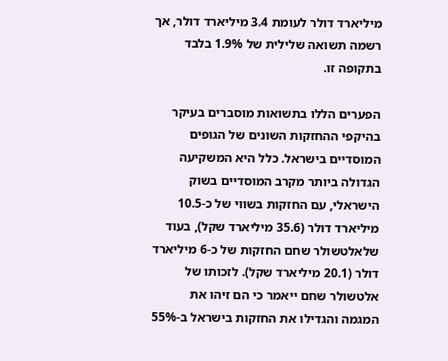מיליארד דולר לעומת 3.4 מיליארד דולר, אך רשמה תשואה שלילית של 1.9% בלבד בתקופה זו.

הפערים הללו בתשואות מוסברים בעיקר בהיקפי ההחזקות השונים של הגופים המוסדיים בישראל. כלל היא המשקיעה הגדולה ביותר מקרב המוסדיים בשוק הישראלי, עם החזקות בשווי של כ-10.5 מיליארד דולר (35.6 מיליארד שקל), בעוד שלאלטשולר שחם החזקות של כ-6 מיליארד דולר (20.1 מיליארד שקל). לזכותו של אלטשולר שחם ייאמר כי הם זיהו את המגמה והגדילו את החזקות בישראל ב-55%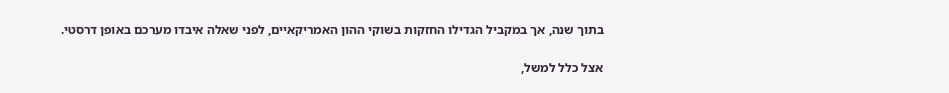בתוך שנה, אך במקביל הגדילו החזקות בשוקי ההון האמריקאיים, לפני שאלה איבדו מערכם באופן דרסטי.

אצל כלל למשל,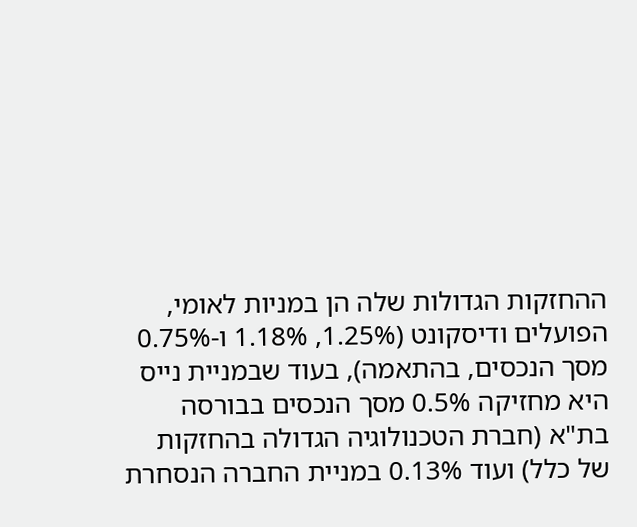ההחזקות הגדולות שלה הן במניות לאומי, הפועלים ודיסקונט (1.25%, 1.18% ו-0.75% מסך הנכסים, בהתאמה), בעוד שבמניית נייס היא מחזיקה 0.5% מסך הנכסים בבורסה בת"א (חברת הטכנולוגיה הגדולה בהחזקות של כלל) ועוד 0.13% במניית החברה הנסחרת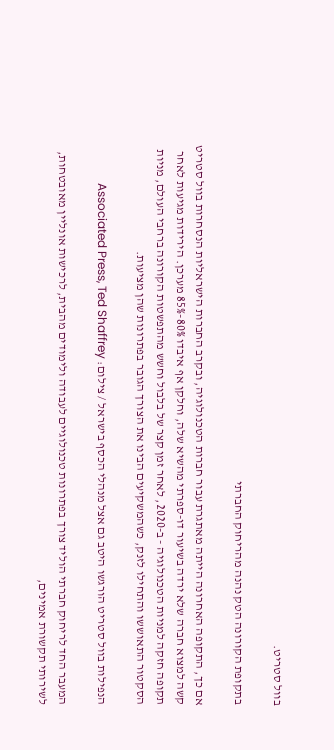בוול סטריט.

בתקופת הקורונה הטק נהנה מהריחוק החברתי

אם כך, התקופה האחרונה הייתה מאתגרת עבור חברות הטכנולוגיה, ובקרב החברות הישראליות הנסחרות בוול סטריט קשה למצוא חברה שלא ירדה בשיעור דו-ספרתי מהשיא שלה, וחלקן אף איבדו 80%-85% מערכן. הירידות מגיעות לאחר תקופה חזקה למניות הטכנולוגיה - ב-2020, לאחר זמן קצר של בלבול וחשש מהתפשטות הקורונה ברחבי העולם, מניות הסקטור התאוששו והתחילו לזנק, כשהמשקיעים הבינו את הצורך הגובר בפתרונות שהן מציעות.

הנפילות בוול סטריט הורגשו היטב גם אצל מנהלי הכסף בישראל / צילום: Associated Press, Ted Shaffrey

המעבר החד לריחוק חברתי הוליד צורך בפתרונות טכנולוגיים לעבודה ולימודים מהבית, לרכישות אונליין מאובטחות, לשירותי תקשורת אמינים,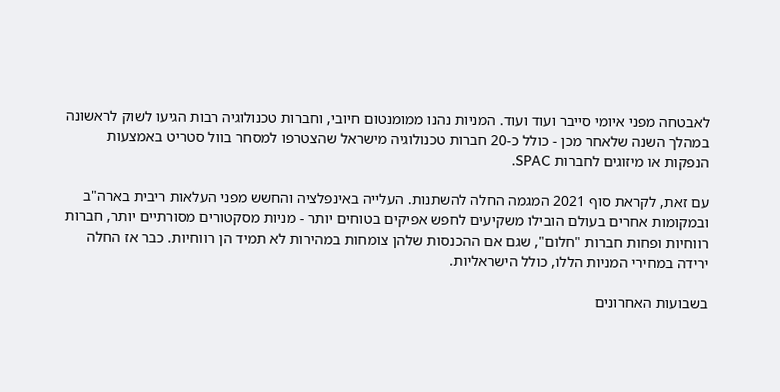לאבטחה מפני איומי סייבר ועוד ועוד. המניות נהנו ממומנטום חיובי, וחברות טכנולוגיה רבות הגיעו לשוק לראשונה במהלך השנה שלאחר מכן - כולל כ-20 חברות טכנולוגיה מישראל שהצטרפו למסחר בוול סטריט באמצעות הנפקות או מיזוגים לחברות SPAC.

עם זאת, לקראת סוף 2021 המגמה החלה להשתנות. העלייה באינפלציה והחשש מפני העלאות ריבית בארה"ב ובמקומות אחרים בעולם הובילו משקיעים לחפש אפיקים בטוחים יותר - מניות מסקטורים מסורתיים יותר, חברות רווחיות ופחות חברות "חלום", שגם אם ההכנסות שלהן צומחות במהירות לא תמיד הן רווחיות. כבר אז החלה ירידה במחירי המניות הללו, כולל הישראליות.

בשבועות האחרונים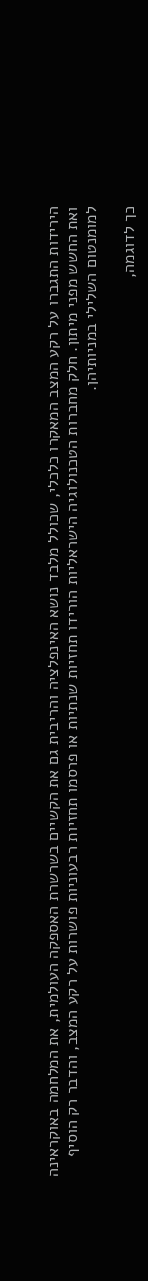הירידות התגברו על רקע המצב המאקרו כלכלי, שכולל מלבד נושא האינפלציה והריבית גם את הקשיים בשרשרת האספקה העולמית, את המלחמה באוקראינה ואת החשש מפני מיתון. חלק מחברות הטכנולוגיה הישראליות הורידו תחזיות שנתיות או פרסמו תחזיות רבעוניות פושרות על רקע המצב, והדבר רק הוסיף למומנטום השלילי במניותיהן.

כך לדוגמה,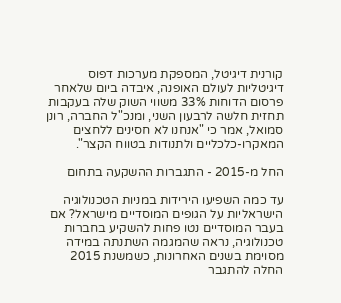קורנית דיגיטל, המספקת מערכות דפוס דיגיטליות לעולם האופנה, איבדה ביום שלאחר פרסום הדוחות 33% משווי השוק שלה בעקבות תחזית חלשה לרבעון השני, ומנכ"ל החברה, רונן סמואל, אמר כי "אנחנו לא חסינים ללחצים המאקרו-כלכליים ולתנודות בטווח הקצר".

החל מ-2015 - התגברות ההשקעה בתחום

עד כמה השפיעו הירידות במניות הטכנולוגיה הישראליות על הגופים המוסדיים מישראל? אם בעבר המוסדיים נטו פחות להשקיע בחברות טכנולוגיה, נראה שהמגמה השתנתה במידה מסוימת בשנים האחרונות, כשמשנת 2015 החלה להתגבר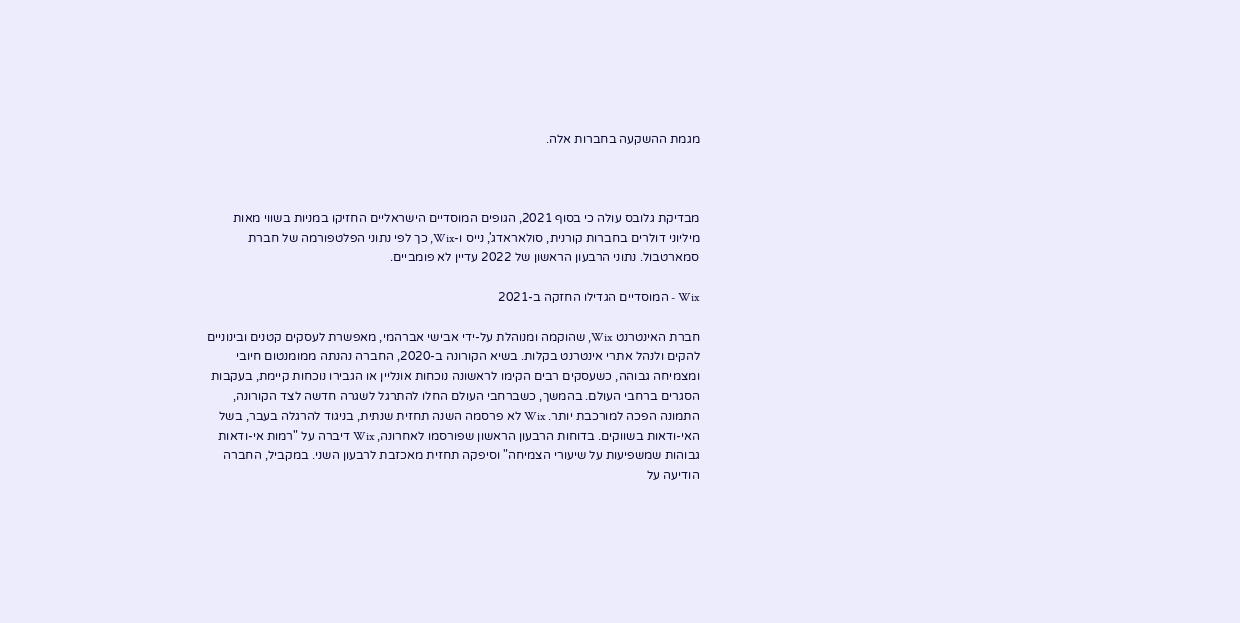מגמת ההשקעה בחברות אלה.



מבדיקת גלובס עולה כי בסוף 2021, הגופים המוסדיים הישראליים החזיקו במניות בשווי מאות מיליוני דולרים בחברות קורנית, סולאראדג', נייס ו-Wix, כך לפי נתוני הפלטפורמה של חברת סמארטבול. נתוני הרבעון הראשון של 2022 עדיין לא פומביים.

Wix - המוסדיים הגדילו החזקה ב-2021

חברת האינטרנט Wix, שהוקמה ומנוהלת על-ידי אבישי אברהמי, מאפשרת לעסקים קטנים ובינוניים להקים ולנהל אתרי אינטרנט בקלות. בשיא הקורונה ב-2020, החברה נהנתה ממומנטום חיובי ומצמיחה גבוהה, כשעסקים רבים הקימו לראשונה נוכחות אונליין או הגבירו נוכחות קיימת, בעקבות הסגרים ברחבי העולם. בהמשך, כשברחבי העולם החלו להתרגל לשגרה חדשה לצד הקורונה, התמונה הפכה למורכבת יותר. Wix לא פרסמה השנה תחזית שנתית, בניגוד להרגלה בעבר, בשל האי-ודאות בשווקים. בדוחות הרבעון הראשון שפורסמו לאחרונה, Wix דיברה על "רמות אי-ודאות גבוהות שמשפיעות על שיעורי הצמיחה" וסיפקה תחזית מאכזבת לרבעון השני. במקביל, החברה הודיעה על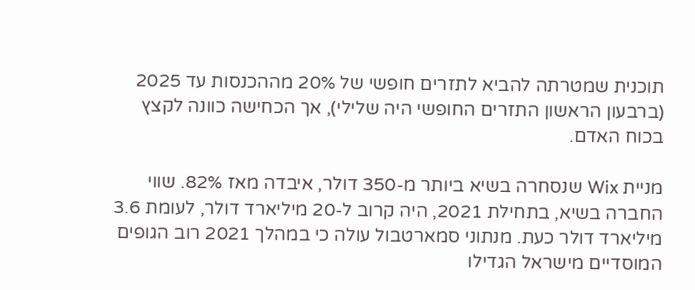תוכנית שמטרתה להביא לתזרים חופשי של 20% מההכנסות עד 2025 (ברבעון הראשון התזרים החופשי היה שלילי), אך הכחישה כוונה לקצץ בכוח האדם.

מניית Wix שנסחרה בשיא ביותר מ-350 דולר, איבדה מאז 82%. שווי החברה בשיא, בתחילת 2021, היה קרוב ל-20 מיליארד דולר, לעומת 3.6 מיליארד דולר כעת. מנתוני סמארטבול עולה כי במהלך 2021 רוב הגופים המוסדיים מישראל הגדילו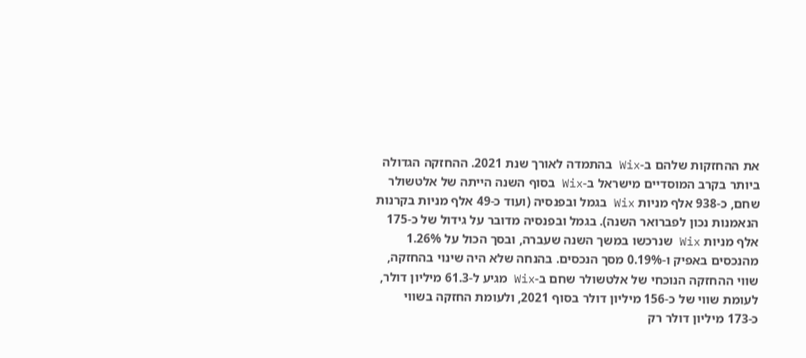את ההחזקות שלהם ב-Wix בהתמדה לאורך שנת 2021. ההחזקה הגדולה ביותר בקרב המוסדיים מישראל ב-Wix בסוף השנה הייתה של אלטשולר שחם, כ-938 אלף מניות Wix בגמל ובפנסיה (ועוד כ-49 אלף מניות בקרנות הנאמנות נכון לפברואר השנה). בגמל ובפנסיה מדובר על גידול של כ-175 אלף מניות Wix שנרכשו במשך השנה שעברה, ובסך הכול על 1.26% מהנכסים באפיק ו-0.19% מסך הנכסים. בהנחה שלא היה שינוי בהחזקה, שווי ההחזקה הנוכחי של אלטשולר שחם ב-Wix מגיע ל-61.3 מיליון דולר, לעומת שווי של כ-156 מיליון דולר בסוף 2021, ולעומת החזקה בשווי כ-173 מיליון דולר רק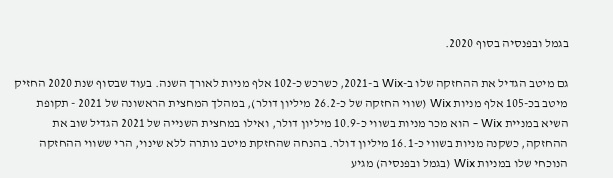בגמל ובפנסיה בסוף 2020.

גם מיטב הגדיל את ההחזקה שלו ב-Wix ב-2021, כשרכש כ-102 אלף מניות לאורך השנה. בעוד שבסוף שנת 2020 החזיק מיטב בכ-105 אלף מניות Wix (שווי החזקה של כ-26.2 מיליון דולר), במהלך המחצית הראשונה של 2021 - תקופת השיא במניית Wix - הוא מכר מניות בשווי כ-10.9 מיליון דולר, ואילו במחצית השנייה של 2021 הגדיל שוב את ההחזקה, כשקנה מניות בשווי כ-16.1 מיליון דולר. בהנחה שהחזקת מיטב נותרה ללא שינוי, הרי ששווי ההחזקה הנוכחי שלו במניות Wix (בגמל ובפנסיה) מגיע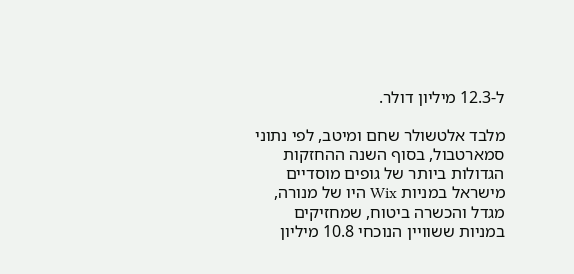ל-12.3 מיליון דולר.

מלבד אלטשולר שחם ומיטב, לפי נתוני סמארטבול, בסוף השנה ההחזקות הגדולות ביותר של גופים מוסדיים מישראל במניות Wix היו של מנורה, מגדל והכשרה ביטוח, שמחזיקים במניות ששוויין הנוכחי 10.8 מיליון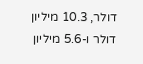דולר, 10.3 מיליון דולר ו-5.6 מיליון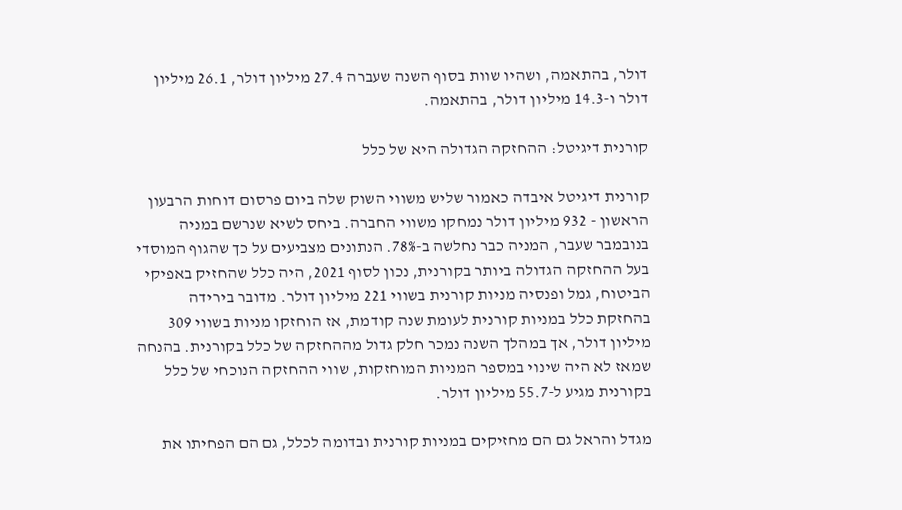דולר, בהתאמה, ושהיו שוות בסוף השנה שעברה 27.4 מיליון דולר, 26.1 מיליון דולר ו-14.3 מיליון דולר, בהתאמה.

קורנית דיגיטל: ההחזקה הגדולה היא של כלל

קורנית דיגיטל איבדה כאמור שליש משווי השוק שלה ביום פרסום דוחות הרבעון הראשון - 932 מיליון דולר נמחקו משווי החברה. ביחס לשיא שנרשם במניה בנובמבר שעבר, המניה כבר נחלשה ב-78%. הנתונים מצביעים על כך שהגוף המוסדי בעל ההחזקה הגדולה ביותר בקורנית, נכון לסוף 2021, היה כלל שהחזיק באפיקי הביטוח, גמל ופנסיה מניות קורנית בשווי 221 מיליון דולר. מדובר בירידה בהחזקת כלל במניות קורנית לעומת שנה קודמת, אז הוחזקו מניות בשווי 309 מיליון דולר, אך במהלך השנה נמכר חלק גדול מההחזקה של כלל בקורנית. בהנחה שמאז לא היה שינוי במספר המניות המוחזקות, שווי ההחזקה הנוכחי של כלל בקורנית מגיע ל-55.7 מיליון דולר.

מגדל והראל גם הם מחזיקים במניות קורנית ובדומה לכלל, גם הם הפחיתו את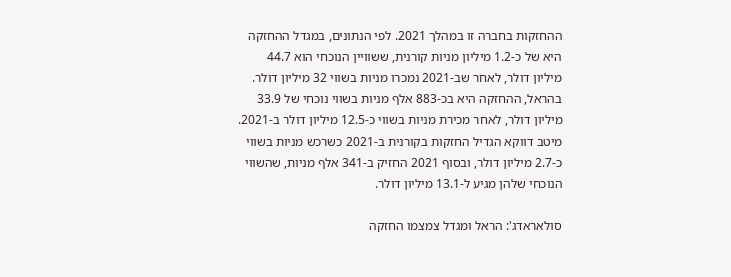ההחזקות בחברה זו במהלך 2021. לפי הנתונים, במגדל ההחזקה היא של כ-1.2 מיליון מניות קורנית, ששוויין הנוכחי הוא 44.7 מיליון דולר, לאחר שב-2021 נמכרו מניות בשווי 32 מיליון דולר. בהראל, ההחזקה היא בכ-883 אלף מניות בשווי נוכחי של 33.9 מיליון דולר, לאחר מכירת מניות בשווי כ-12.5 מיליון דולר ב-2021. מיטב דווקא הגדיל החזקות בקורנית ב-2021 כשרכש מניות בשווי כ-2.7 מיליון דולר, ובסוף 2021 החזיק ב-341 אלף מניות, שהשווי הנוכחי שלהן מגיע ל-13.1 מיליון דולר.

סולאראדג': הראל ומגדל צמצמו החזקה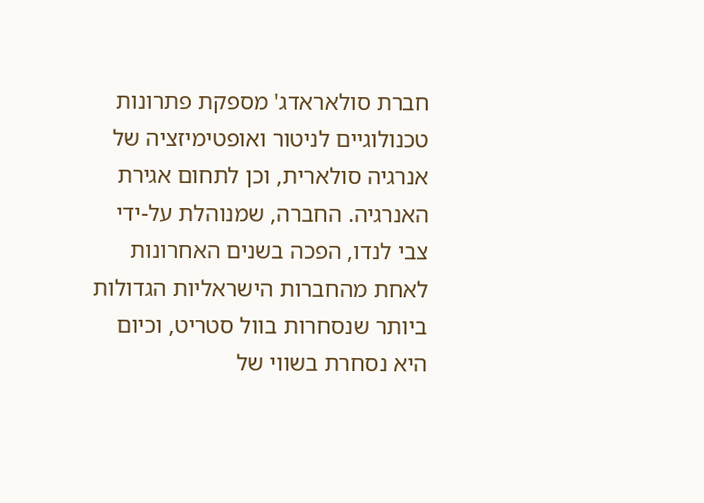חברת סולאראדג' מספקת פתרונות טכנולוגיים לניטור ואופטימיזציה של אנרגיה סולארית, וכן לתחום אגירת האנרגיה. החברה, שמנוהלת על-ידי צבי לנדו, הפכה בשנים האחרונות לאחת מהחברות הישראליות הגדולות ביותר שנסחרות בוול סטריט, וכיום היא נסחרת בשווי של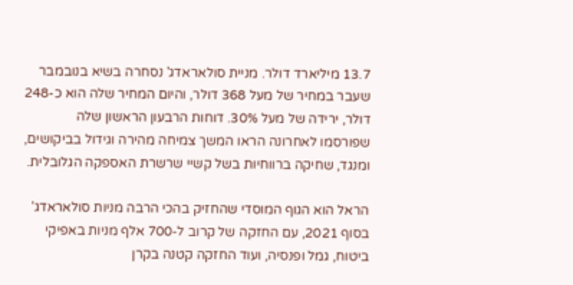13.7 מיליארד דולר. מניית סולאראדג' נסחרה בשיא בנובמבר שעבר במחיר של מעל 368 דולר, והיום המחיר שלה הוא כ-248 דולר, ירידה של מעל 30%. דוחות הרבעון הראשון שלה שפורסמו לאחרונה הראו המשך צמיחה מהירה וגידול בביקושים, ומנגד, שחיקה ברווחיות בשל קשיי שרשרת האספקה הגלובלית.

הראל הוא הגוף המוסדי שהחזיק בהכי הרבה מניות סולאראדג' בסוף 2021, עם החזקה של קרוב ל-700 אלף מניות באפיקי ביטוח, גמל ופנסיה, ועוד החזקה קטנה בקרן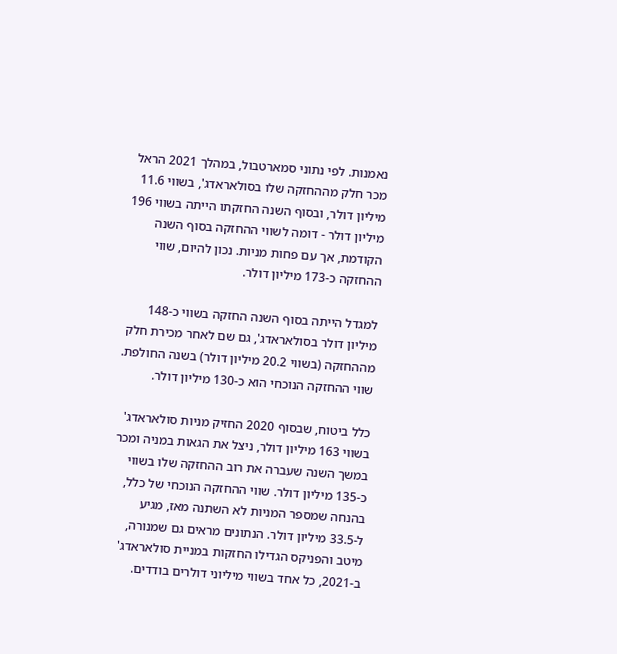נאמנות. לפי נתוני סמארטבול, במהלך 2021 הראל מכר חלק מההחזקה שלו בסולאראדג', בשווי 11.6 מיליון דולר, ובסוף השנה החזקתו הייתה בשווי 196 מיליון דולר - דומה לשווי ההחזקה בסוף השנה הקודמת, אך עם פחות מניות. נכון להיום, שווי ההחזקה כ-173 מיליון דולר.

למגדל הייתה בסוף השנה החזקה בשווי כ-148 מיליון דולר בסולאראדג', גם שם לאחר מכירת חלק מההחזקה (בשווי 20.2 מיליון דולר) בשנה החולפת. שווי ההחזקה הנוכחי הוא כ-130 מיליון דולר.

כלל ביטוח, שבסוף 2020 החזיק מניות סולאראדג' בשווי 163 מיליון דולר, ניצל את הגאות במניה ומכר במשך השנה שעברה את רוב ההחזקה שלו בשווי כ-135 מיליון דולר. שווי ההחזקה הנוכחי של כלל, בהנחה שמספר המניות לא השתנה מאז, מגיע ל-33.5 מיליון דולר. הנתונים מראים גם שמנורה, מיטב והפניקס הגדילו החזקות במניית סולאראדג' ב-2021, כל אחד בשווי מיליוני דולרים בודדים.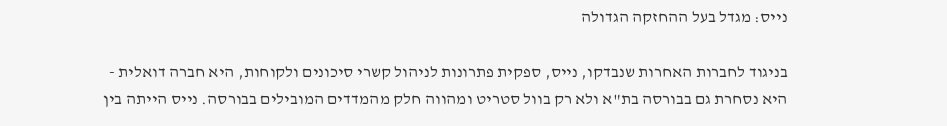נייס: מגדל בעל ההחזקה הגדולה

בניגוד לחברות האחרות שנבדקו, נייס, ספקית פתרונות לניהול קשרי סיכונים ולקוחות, היא חברה דואלית - היא נסחרת גם בבורסה בת"א ולא רק בוול סטריט ומהווה חלק מהמדדים המובילים בבורסה. נייס הייתה בין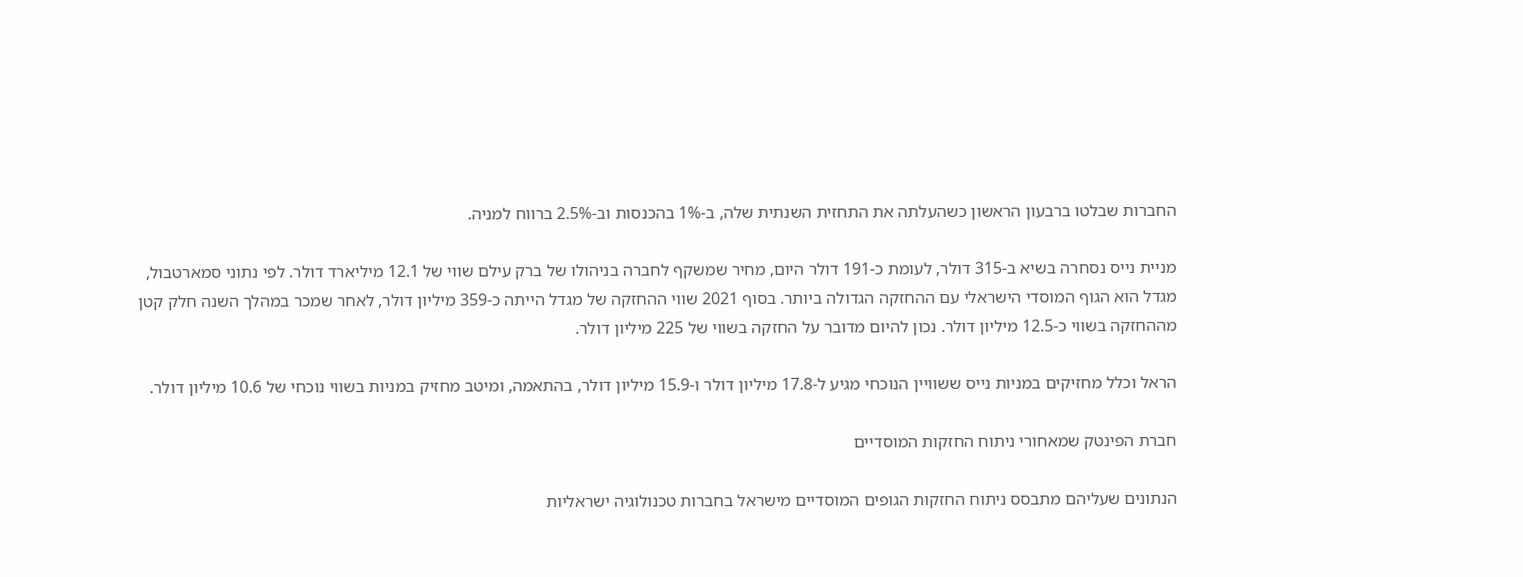החברות שבלטו ברבעון הראשון כשהעלתה את התחזית השנתית שלה, ב-1% בהכנסות וב-2.5% ברווח למניה.

מניית נייס נסחרה בשיא ב-315 דולר, לעומת כ-191 דולר היום, מחיר שמשקף לחברה בניהולו של ברק עילם שווי של 12.1 מיליארד דולר. לפי נתוני סמארטבול, מגדל הוא הגוף המוסדי הישראלי עם ההחזקה הגדולה ביותר. בסוף 2021 שווי ההחזקה של מגדל הייתה כ-359 מיליון דולר, לאחר שמכר במהלך השנה חלק קטן מההחזקה בשווי כ-12.5 מיליון דולר. נכון להיום מדובר על החזקה בשווי של 225 מיליון דולר.

הראל וכלל מחזיקים במניות נייס ששוויין הנוכחי מגיע ל-17.8 מיליון דולר ו-15.9 מיליון דולר, בהתאמה, ומיטב מחזיק במניות בשווי נוכחי של 10.6 מיליון דולר.

חברת הפינטק שמאחורי ניתוח החזקות המוסדיים

הנתונים שעליהם מתבסס ניתוח החזקות הגופים המוסדיים מישראל בחברות טכנולוגיה ישראליות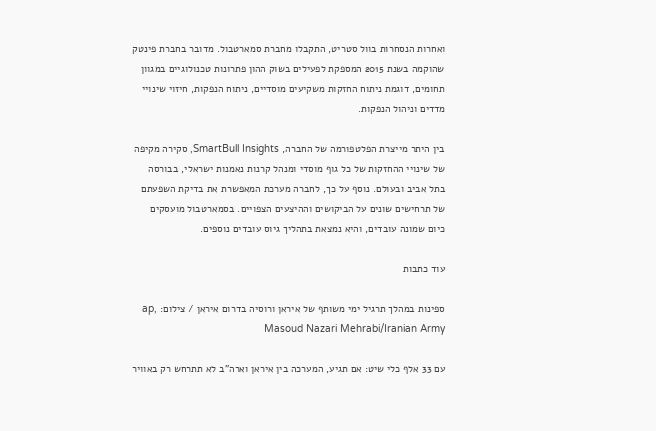ואחרות הנסחרות בוול סטריט, התקבלו מחברת סמארטבול. מדובר בחברת פינטק שהוקמה בשנת 2015 המספקת לפעילים בשוק ההון פתרונות טכנולוגיים במגוון תחומים, דוגמת ניתוח החזקות משקיעים מוסדיים, ניתוח הנפקות, חיזוי שינויי מדדים וניהול הנפקות.

בין היתר מייצרת הפלטפורמה של החברה, SmartBull Insights, סקירה מקיפה של שינויי ההחזקות של כל גוף מוסדי ומנהל קרנות נאמנות ישראלי, בבורסה בתל אביב ובעולם. נוסף על כך, לחברה מערכת המאפשרת את בדיקת השפעתם של תרחישים שונים על הביקושים וההיצעים הצפויים. בסמארטבול מועסקים כיום שמונה עובדים, והיא נמצאת בתהליך גיוס עובדים נוספים.

עוד כתבות

ספינות במהלך תרגיל ימי משותף של איראן ורוסיה בדרום איראן / צילום: ap, Masoud Nazari Mehrabi/Iranian Army

עם 33 אלף כלי שיט: אם תגיע, המערכה בין איראן וארה"ב לא תתרחש רק באוויר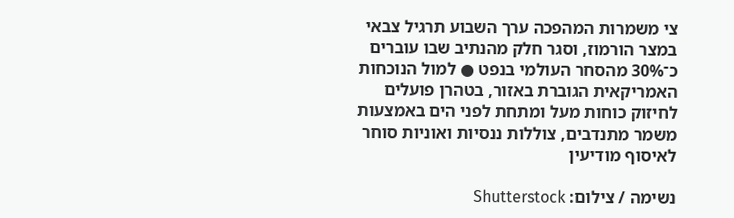צי משמרות המהפכה ערך השבוע תרגיל צבאי במצר הורמוז, וסגר חלק מהנתיב שבו עוברים כ־30% מהסחר העולמי בנפט ● למול הנוכחות האמריקאית הגוברת באזור, בטהרן פועלים לחיזוק כוחות מעל ומתחת לפני הים באמצעות משמר מתנדבים, צוללות ננסיות ואוניות סוחר לאיסוף מודיעין

נשימה / צילום: Shutterstock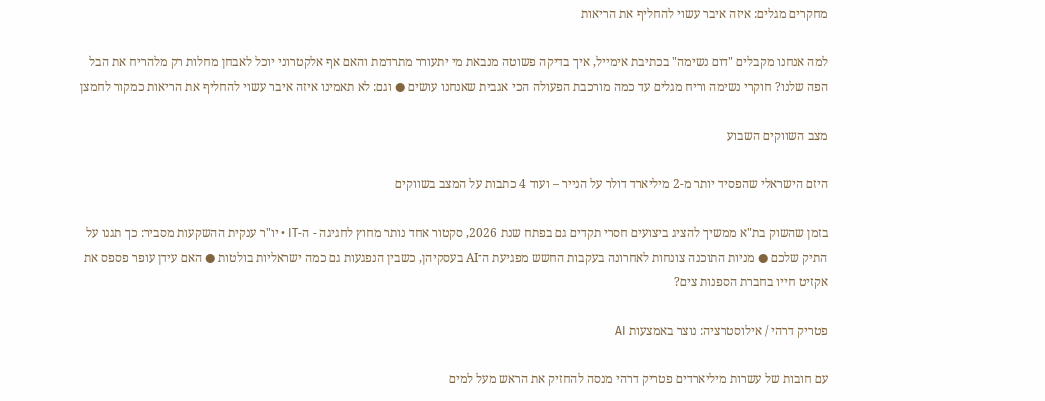מחקרים מגלים: איזה איבר עשוי להחליף את הריאות

למה אנחנו מקבלים "דום נשימה" בכתיבת אימייל, איך בדיקה פשוטה מנבאת מי יתעורר מתרדמת והאם אף אלקטרוני יוכל לאבחן מחלות רק מלהריח את הבל הפה שלנו? חוקרי נשימה וריח מגלים עד כמה מורכבת הפעולה הכי אגבית שאנחנו עושים ● וגם: לא תאמינו איזה איבר עשוי להחליף את הריאות כמקור לחמצן

מצב השווקים השבוע

היזם הישראלי שהפסיד יותר מ-2 מיליארד דולר על הנייר – ועוד 4 כתבות על המצב בשווקים

בזמן שהשוק בת"א ממשיך להציג ביצועים חסרי תקדים גם בפתח שנת 2026, סקטור אחד נותר מחוץ לחגיגה - ה-IT • יו"ר ענקית ההשקעות מסביר: כך תגנו על התיק שלכם ● מניות התוכנה צונחות לאחרונה בעקבות החשש מפגיעת ה־AI בעסקיהן, כשבין הנפגעות גם כמה ישראליות בולטות ● האם עידן עופר פספס את אקזיט חייו בחברת הספנות צים?

פטריק דרהי / אילוסטרציה: נוצר באמצעות AI

עם חובות של עשרות מיליארדים פטריק דרהי מנסה להחזיק את הראש מעל למים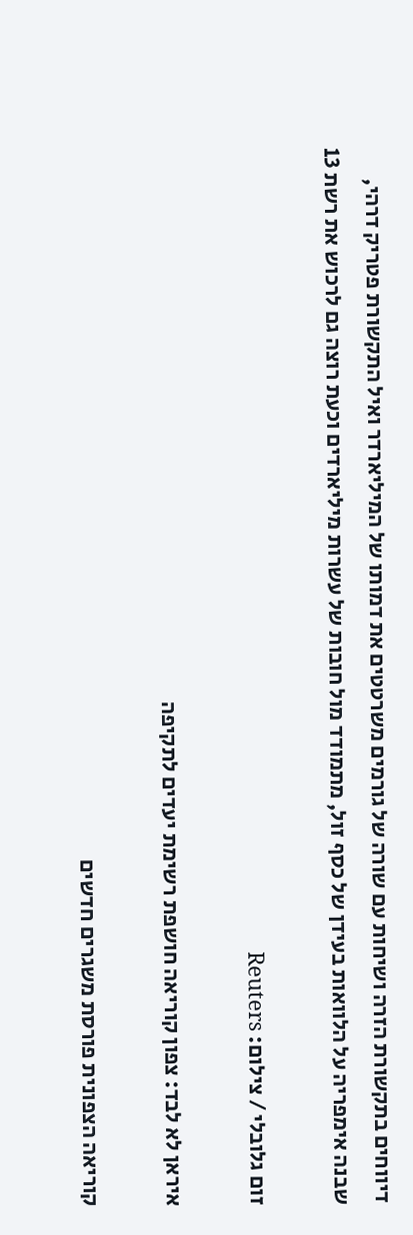דיווחים בתקשורת הזרה ושיחות עם שורה של גורמים משרטטים את דמותו של המיליארדר ואיל התקשורת פטריק דרהי, שבנה אימפריה על הלוואות בעידן של כסף זול, מתמודד מול חובות של עשרות מיליארדים וכעת רוצה גם לרכוש את רשת 13

זום גלובלי / צילום: Reuters

איראן לא לבד: צפון קוריאה חושפת רשימת יעדים לתקיפה

קוריאה הצפונית פורסת משגרים חדשים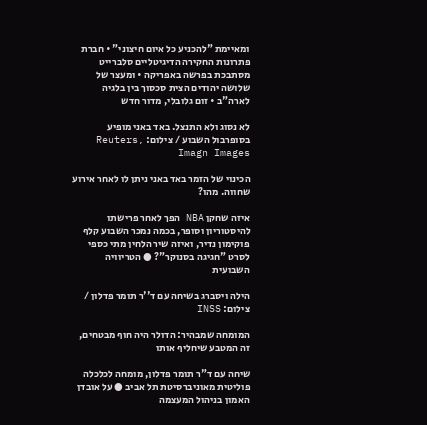ומאיימת "להכניע כל איום חיצוני" • חברת פתרונות החקירה הדיגיטליים סלברייט מסתבכת בפרשה באפריקה • ומעצר של שלושה יהודים הצית סכסוך בין בלגיה לארה"ב • זום גלובלי, מדור חדש

לא נסוג ולא התנצל. באד באני מופיע בסופרבול השבוע / צילום: Reuters, Imagn Images

הכינוי של הזמר באד באני ניתן לו לאחר אירוע שחווה. מהו?

איזה שחקן NBA הפך לאחר פרישתו להיסטוריון וסופר, בכמה נמכר השבוע קלף פוקימון נדיר, ואיזה שיר הלחין מתי כספי לסרט "חגיגה בסנוקר"? ● הטריוויה השבועית

הילה ויסברג בשיחה עם ד''ר תומר פדלון / צילום: INSS

המומחה שמבהיר: הדולר היה חוף מבטחים, זה המטבע שיחליף אותו

שיחה עם ד"ר תומר פדלון, מומחה לכלכלה פוליטית מאוניברסיטת תל אביב ● על אובדן האמון בניהול המעצמה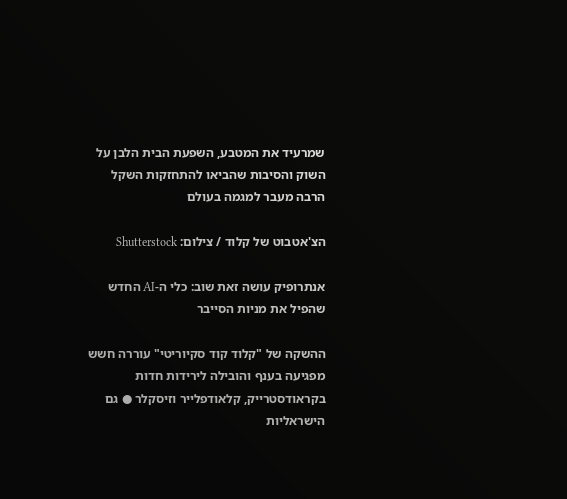שמרעיד את המטבע, השפעת הבית הלבן על השוק והסיבות שהביאו להתחזקות השקל הרבה מעבר למגמה בעולם

הצ'אטבוט של קלוד / צילום: Shutterstock

אנתרופיק עושה זאת שוב: כלי ה-AI החדש שהפיל את מניות הסייבר

ההשקה של "קלוד קוד סקיוריטי" עוררה חשש מפגיעה בענף והובילה לירידות חדות בקראודסטרייק, קלאודפלייר וזיסקלר ● גם הישראליות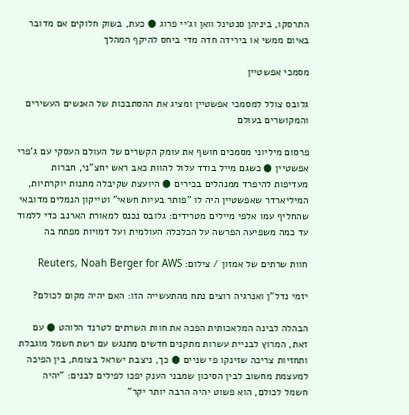התרסקו, ביניהן סנטינל וואן וג׳יי פרוג ● כעת, בשוק חלוקים אם מדובר באיום ממשי או בירידה חדה מדי ביחס להיקף המהלך

מסמכי אפשטיין

גלובס צולל למסמכי אפשטיין ומציג את ההסתבכות של האנשים העשירים והמקושרים בעולם

פרסום מיליוני מסמכים חושף את עומק הקשרים של העולם העסקי עם ג'פרי אפשטיין ● כשגם מייל בודד עלול להוות כאב ראש יחצ"ני, חברות מעדיפות להיפרד ממנהלים בכירים ● היועצת שקיבלה מתנות יוקרתיות, המיליארדר שאפשטיין היה לו "פותר בעיות חשאי" וטייקון הנמלים מדובאי שהחליף עמו אלפי מיילים מטרידים: גלובס נכנס למאורת הארנב כדי ללמוד עד כמה משפיעה הפרשה על הכלכלה העולמית ועל דמויות מפתח בה

חוות שרתים של אמזון / צילום: Reuters, Noah Berger for AWS

יזמי נדל"ן ואנרגיה רוצים נתח מהתעשייה הזו: האם יהיה מקום לכולם?

הבהלה לבינה המלאכותית הפכה את חוות השרתים לטרנד הלוהט ● עם זאת, המרוץ לבניית עשרות מתקנים חדשים מתנגש עם רשת חשמל מוגבלת ותחזיות צריכה שזינקו פי שניים ● כך, ניצבת ישראל בצומת, בין הפיכה למעצמת מחשוב לבין הסיכון שמבני הענק יפכו לפילים לבנים: "יהיה חשמל לכולם, הוא פשוט יהיה הרבה יותר יקר"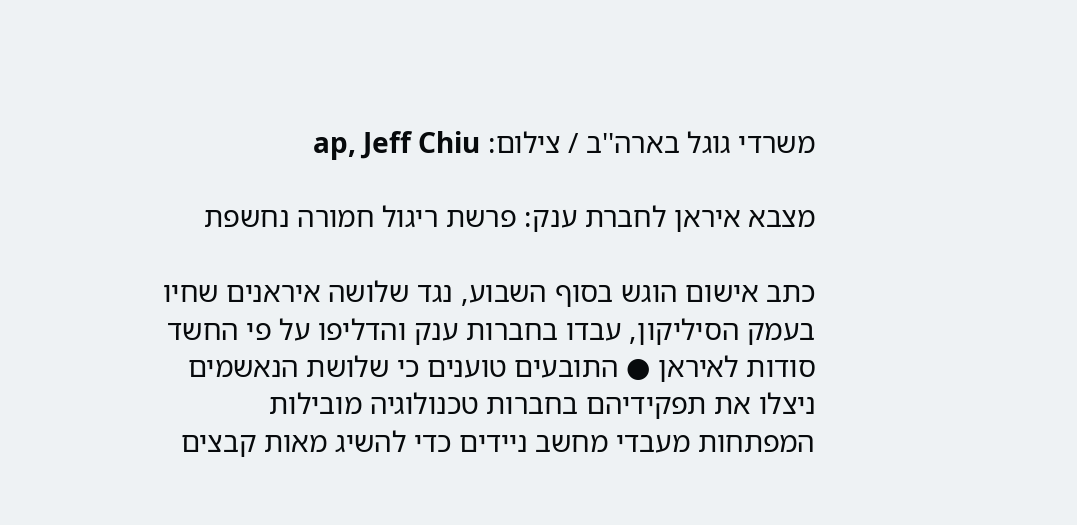משרדי גוגל בארה''ב / צילום: ap, Jeff Chiu

מצבא איראן לחברת ענק: פרשת ריגול חמורה נחשפת

כתב אישום הוגש בסוף השבוע, נגד שלושה איראנים שחיו בעמק הסיליקון, עבדו בחברות ענק והדליפו על פי החשד סודות לאיראן ● התובעים טוענים כי שלושת הנאשמים ניצלו את תפקידיהם בחברות טכנולוגיה מובילות המפתחות מעבדי מחשב ניידים כדי להשיג מאות קבצים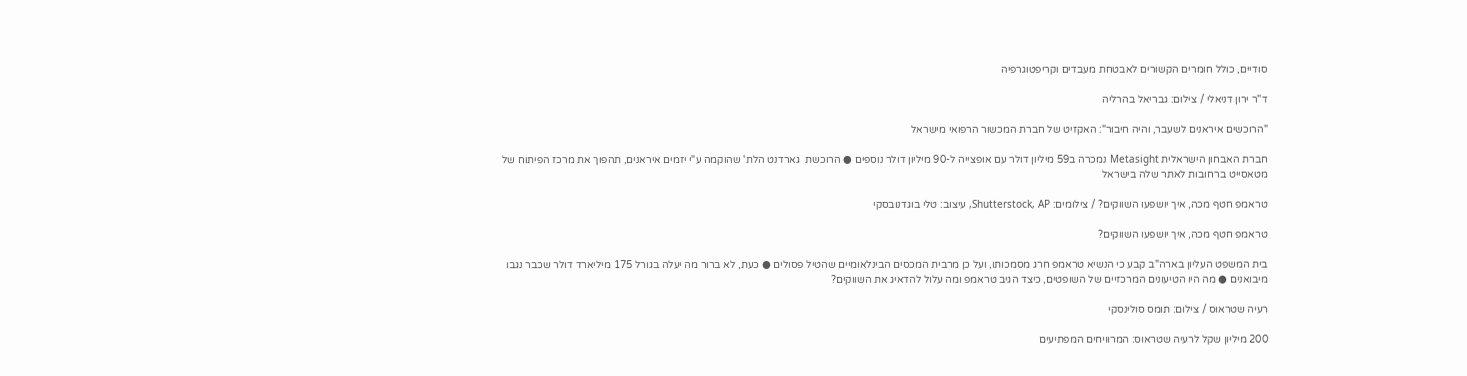סודיים, כולל חומרים הקשורים לאבטחת מעבדים וקריפטוגרפיה

ד''ר ירון דניאלי / צילום: גבריאל בהרליה

"הרוכשים איראנים לשעבר, והיה חיבור": האקזיט של חברת המכשור הרפואי מישראל

חברת האבחון הישראלית Metasight נמכרה ב59 מיליון דולר עם אופצייה ל-90 מיליון דולר נוספים ● הרוכשת  גארדנט הלת' שהוקמה ע"י יזמים איראנים, תהפוך את מרכז הפיתוח של מטאסייט ברחובות לאתר שלה בישראל

טראמפ חטף מכה, איך יושפעו השווקים? / צילומים: Shutterstock, AP, עיצוב: טלי בוגדנובסקי

טראמפ חטף מכה, איך יושפעו השווקים?

בית המשפט העליון בארה"ב קבע כי הנשיא טראמפ חרג מסמכותו, ועל כן מרבית המכסים הבינלאומיים שהטיל פסולים ● כעת, לא ברור מה יעלה בגורל 175 מיליארד דולר שכבר נגבו מיבואנים ● מה היו הטיעונים המרכזיים של השופטים, כיצד הגיב טראמפ ומה עלול להדאיג את השווקים?

רעיה שטראוס / צילום: תומס סולינסקי

200 מיליון שקל לרעיה שטראוס: המרוויחים המפתיעים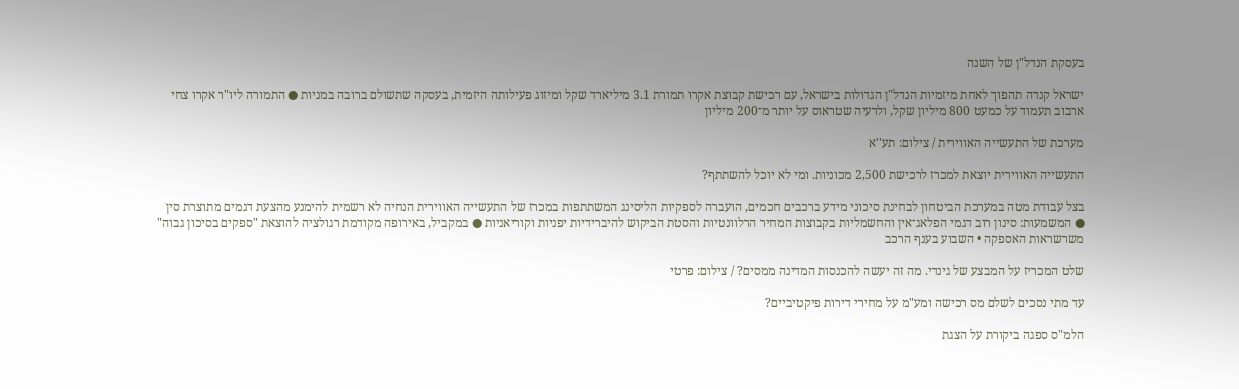בעסקת הנדל"ן של השנה

ישראל קנדה תהפוך לאחת מיזמיות הנדל"ן הגדולות בישראל, עם רכישת קבוצת אקרו תמורת 3.1 מיליארד שקל ומיזוג פעילותה היזמית, בעסקה שתשולם ברובה במניות ● התמורה ליו"ר אקרו צחי ארבוב תעמוד על כמעט 800 מיליון שקל, ולרעיה שטראוס על יותר מ־200 מיליון

מערכת של התעשייה האווירית / צילום: תע''א

התעשייה האווירית יוצאת למכרז לרכישת 2,500 מכוניות. ומי לא יוכל להשתתף?

בצל עבודת מטה במערכת הביטחון לבחינת סיכוני מידע ברכבים חכמים, הועברה לספקיות הליסינג המשתתפות במכרז של התעשייה האווירית הנחיה לא רשמית להימנע מהצעת דגמים מתוצרת סין ● המשמעות: סינון רוב דגמי הפלאג־אין והחשמליות בקבוצות המחיר הרלוונטיות והסטת הביקוש להיברידיות יפניות וקוריאניות ● במקביל, באירופה מקודמת רגולציה להוצאת "ספקים בסיכון גבוה" משרשראות האספקה • השבוע בענף הרכב

שלט המכריז על המבצע של גינדי. מה זה יעשה להכנסות המדינה ממסים? / צילום: פרטי

עד מתי נסכים לשלם מס רכישה ומע"מ על מחירי דירות פיקטיביים?

הלמ"ס ספגה ביקורת על הצגת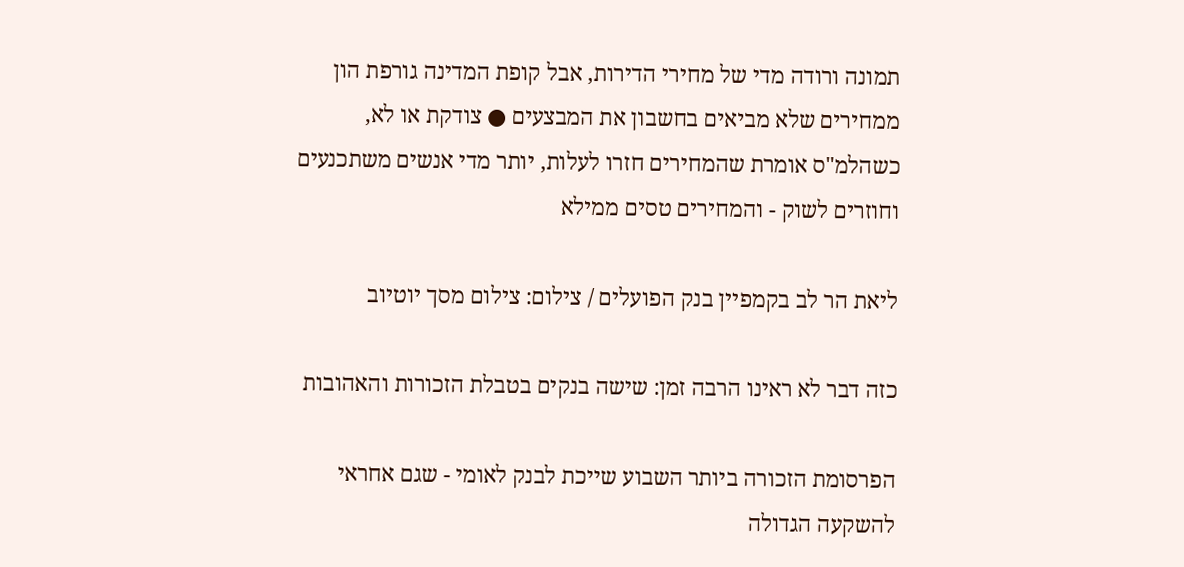תמונה ורודה מדי של מחירי הדירות, אבל קופת המדינה גורפת הון ממחירים שלא מביאים בחשבון את המבצעים ● צודקת או לא, כשהלמ"ס אומרת שהמחירים חזרו לעלות, יותר מדי אנשים משתכנעים וחוזרים לשוק - והמחירים טסים ממילא

ליאת הר לב בקמפיין בנק הפועלים / צילום: צילום מסך יוטיוב

כזה דבר לא ראינו הרבה זמן: שישה בנקים בטבלת הזכורות והאהובות

הפרסומת הזכורה ביותר השבוע שייכת לבנק לאומי - שגם אחראי להשקעה הגדולה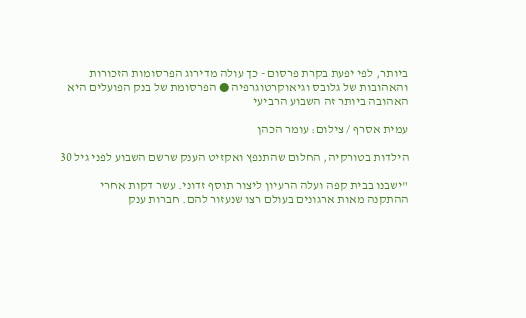ביותר, לפי יפעת בקרת פרסום - כך עולה מדירוג הפרסומות הזכורות והאהובות של גלובס וגיאוקרטוגרפיה ● הפרסומת של בנק הפועלים היא האהובה ביותר זה השבוע הרביעי

עמית אסרף / צילום: עומר הכהן

הילדות בטורקיה, החלום שהתנפץ ואקזיט הענק שרשם השבוע לפני גיל 30

"ישבנו בבית קפה ועלה הרעיון ליצור תוסף זדוני. עשר דקות אחרי ההתקנה מאות ארגונים בעולם רצו שנעזור להם. חברות ענק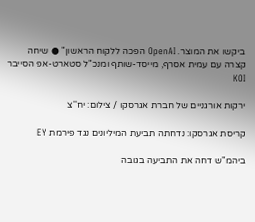ביקשו את המוצר. OpenAI הפכה ללקוח הראשון" ● שיחה קצרה עם עמית אסרף, מייסד-שותף ומנכ"ל סטארט-אפ הסייבר KOI

ירקות אורגניים של חברת אגרסקו / צילום: יח''צ

קריסת אגרסקו: נדחתה תביעת המיליונים נגד פירמת EY

ביהמ"ש דחה את התביעה בגובה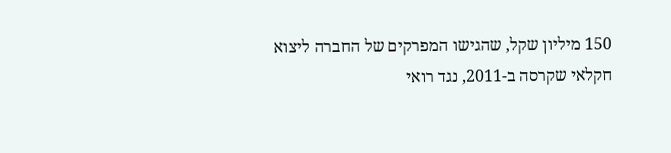150 מיליון שקל, שהגישו המפרקים של החברה ליצוא חקלאי שקרסה ב-2011, נגד רואי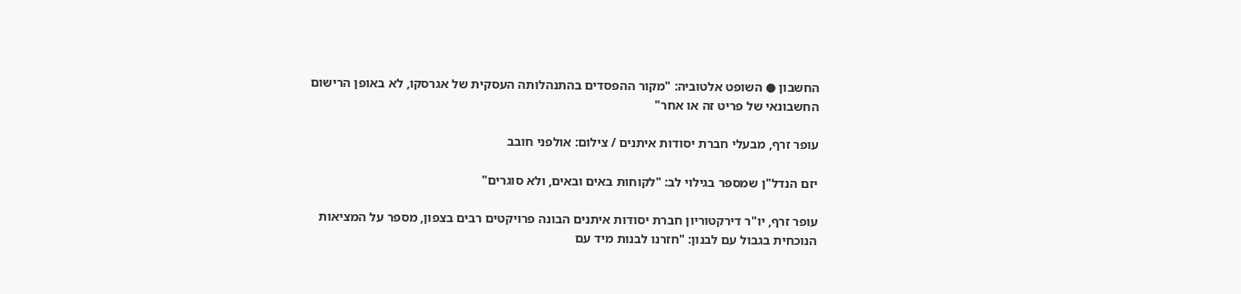החשבון ● השופט אלטוביה: "מקור ההפסדים בהתנהלותה העסקית של אגרסקו, לא באופן הרישום החשבונאי של פריט זה או אחר"

עופר זרף, מבעלי חברת יסודות איתנים / צילום: אולפני חובב

יזם הנדל"ן שמספר בגילוי לב: "לקוחות באים ובאים, ולא סוגרים"

עופר זרף, יו"ר דירקטוריון חברת יסודות איתנים הבונה פרויקטים רבים בצפון, מספר על המציאות הנוכחית בגבול עם לבנון: "חזרנו לבנות מיד עם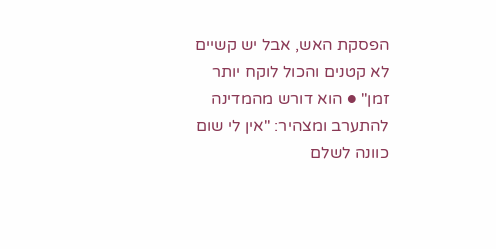הפסקת האש, אבל יש קשיים לא קטנים והכול לוקח יותר זמן" ● הוא דורש מהמדינה להתערב ומצהיר: "אין לי שום כוונה לשלם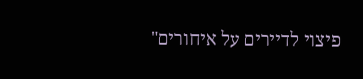פיצוי לדיירים על איחורים"